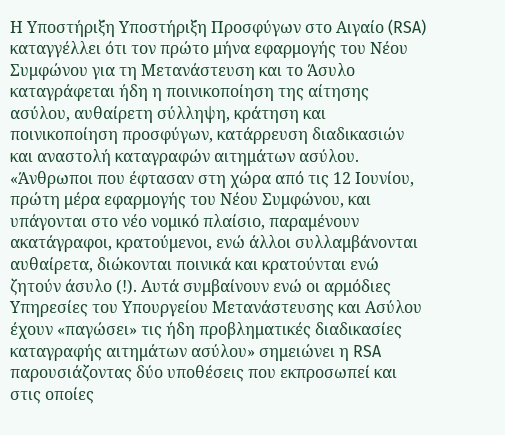Η Υποστήριξη Υποστήριξη Προσφύγων στο Αιγαίο (RSA) καταγγέλλει ότι τον πρώτο μήνα εφαρμογής του Νέου Συμφώνου για τη Μετανάστευση και το Άσυλο καταγράφεται ήδη η ποινικοποίηση της αίτησης ασύλου, αυθαίρετη σύλληψη, κράτηση και ποινικοποίηση προσφύγων, κατάρρευση διαδικασιών και αναστολή καταγραφών αιτημάτων ασύλου.
«Άνθρωποι που έφτασαν στη χώρα από τις 12 Ιουνίου, πρώτη μέρα εφαρμογής του Νέου Συμφώνου, και υπάγονται στο νέο νομικό πλαίσιο, παραμένουν ακατάγραφοι, κρατούμενοι, ενώ άλλοι συλλαμβάνονται αυθαίρετα, διώκονται ποινικά και κρατούνται ενώ ζητούν άσυλο (!). Αυτά συμβαίνουν ενώ οι αρμόδιες Υπηρεσίες του Υπουργείου Μετανάστευσης και Ασύλου έχουν «παγώσει» τις ήδη προβληματικές διαδικασίες καταγραφής αιτημάτων ασύλου» σημειώνει η RSA παρουσιάζοντας δύο υποθέσεις που εκπροσωπεί και στις οποίες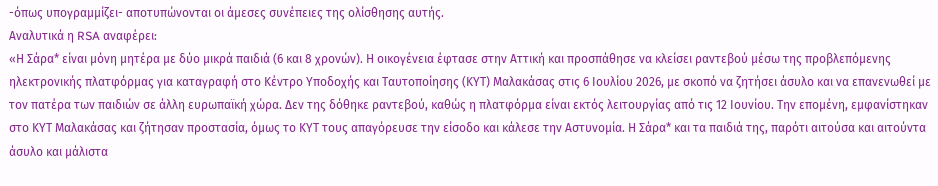-όπως υπογραμμίζει- αποτυπώνονται οι άμεσες συνέπειες της ολίσθησης αυτής.
Αναλυτικά η RSA αναφέρει:
«Η Σάρα* είναι μόνη μητέρα με δύο μικρά παιδιά (6 και 8 χρονών). Η οικογένεια έφτασε στην Αττική και προσπάθησε να κλείσει ραντεβού μέσω της προβλεπόμενης ηλεκτρονικής πλατφόρμας για καταγραφή στο Κέντρο Υποδοχής και Ταυτοποίησης (ΚΥΤ) Μαλακάσας στις 6 Ιουλίου 2026, με σκοπό να ζητήσει άσυλο και να επανενωθεί με τον πατέρα των παιδιών σε άλλη ευρωπαϊκή χώρα. Δεν της δόθηκε ραντεβού, καθώς η πλατφόρμα είναι εκτός λειτουργίας από τις 12 Ιουνίου. Την επομένη, εμφανίστηκαν στο ΚΥΤ Μαλακάσας και ζήτησαν προστασία, όμως το ΚΥΤ τους απαγόρευσε την είσοδο και κάλεσε την Αστυνομία. Η Σάρα* και τα παιδιά της, παρότι αιτούσα και αιτούντα άσυλο και μάλιστα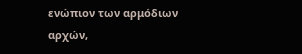ενώπιον των αρμόδιων αρχών,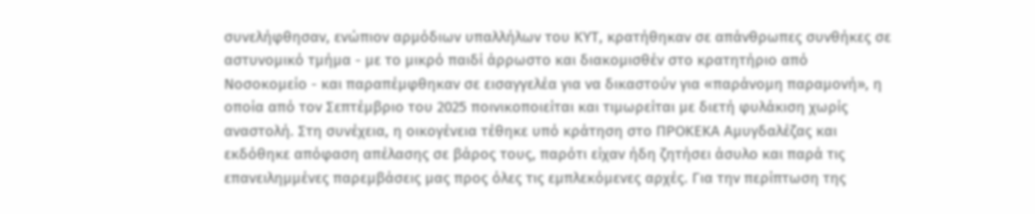συνελήφθησαν, ενώπιον αρμόδιων υπαλλήλων του ΚΥΤ, κρατήθηκαν σε απάνθρωπες συνθήκες σε αστυνομικό τμήμα - με το μικρό παιδί άρρωστο και διακομισθέν στο κρατητήριο από Νοσοκομείο - και παραπέμφθηκαν σε εισαγγελέα για να δικαστούν για «παράνομη παραμονή», η οποία από τον Σεπτέμβριο του 2025 ποινικοποιείται και τιμωρείται με διετή φυλάκιση χωρίς αναστολή. Στη συνέχεια, η οικογένεια τέθηκε υπό κράτηση στο ΠΡΟΚΕΚΑ Αμυγδαλέζας και εκδόθηκε απόφαση απέλασης σε βάρος τους, παρότι είχαν ήδη ζητήσει άσυλο και παρά τις επανειλημμένες παρεμβάσεις μας προς όλες τις εμπλεκόμενες αρχές. Για την περίπτωση της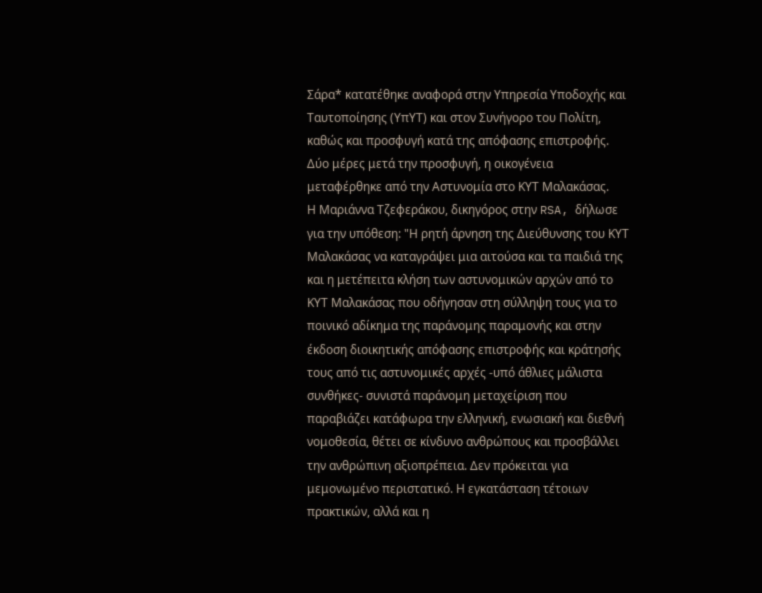Σάρα* κατατέθηκε αναφορά στην Υπηρεσία Υποδοχής και Ταυτοποίησης (ΥπΥΤ) και στον Συνήγορο του Πολίτη, καθώς και προσφυγή κατά της απόφασης επιστροφής. Δύο μέρες μετά την προσφυγή, η οικογένεια μεταφέρθηκε από την Αστυνομία στο ΚΥΤ Μαλακάσας.
Η Μαριάννα Τζεφεράκου, δικηγόρος στην RSA, δήλωσε για την υπόθεση: "Η ρητή άρνηση της Διεύθυνσης του ΚΥΤ Μαλακάσας να καταγράψει μια αιτούσα και τα παιδιά της και η μετέπειτα κλήση των αστυνομικών αρχών από το ΚΥΤ Μαλακάσας που οδήγησαν στη σύλληψη τους για το ποινικό αδίκημα της παράνομης παραμονής και στην έκδοση διοικητικής απόφασης επιστροφής και κράτησής τους από τις αστυνομικές αρχές -υπό άθλιες μάλιστα συνθήκες- συνιστά παράνομη μεταχείριση που παραβιάζει κατάφωρα την ελληνική, ενωσιακή και διεθνή νομοθεσία, θέτει σε κίνδυνο ανθρώπους και προσβάλλει την ανθρώπινη αξιοπρέπεια. Δεν πρόκειται για μεμονωμένο περιστατικό. Η εγκατάσταση τέτοιων πρακτικών, αλλά και η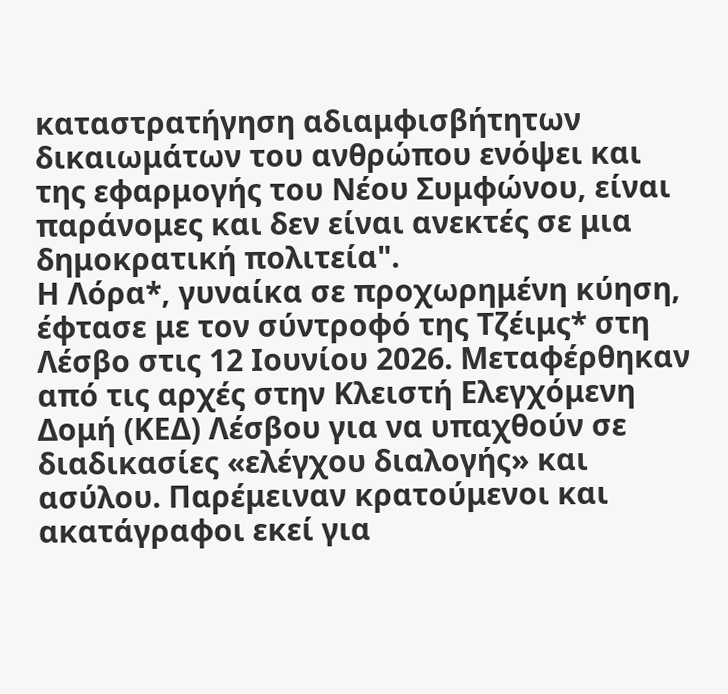καταστρατήγηση αδιαμφισβήτητων δικαιωμάτων του ανθρώπου ενόψει και της εφαρμογής του Νέου Συμφώνου, είναι παράνομες και δεν είναι ανεκτές σε μια δημοκρατική πολιτεία".
Η Λόρα*, γυναίκα σε προχωρημένη κύηση, έφτασε με τον σύντροφό της Τζέιμς* στη Λέσβο στις 12 Ιουνίου 2026. Μεταφέρθηκαν από τις αρχές στην Κλειστή Ελεγχόμενη Δομή (ΚΕΔ) Λέσβου για να υπαχθούν σε διαδικασίες «ελέγχου διαλογής» και ασύλου. Παρέμειναν κρατούμενοι και ακατάγραφοι εκεί για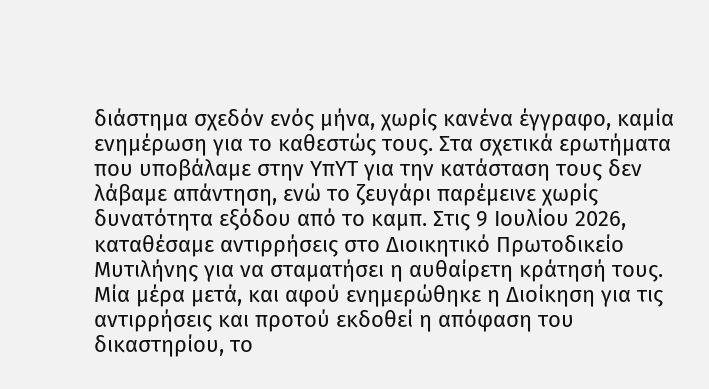διάστημα σχεδόν ενός μήνα, χωρίς κανένα έγγραφο, καμία ενημέρωση για το καθεστώς τους. Στα σχετικά ερωτήματα που υποβάλαμε στην ΥπΥΤ για την κατάσταση τους δεν λάβαμε απάντηση, ενώ το ζευγάρι παρέμεινε χωρίς δυνατότητα εξόδου από το καμπ. Στις 9 Ιουλίου 2026, καταθέσαμε αντιρρήσεις στο Διοικητικό Πρωτοδικείο Μυτιλήνης για να σταματήσει η αυθαίρετη κράτησή τους. Μία μέρα μετά, και αφού ενημερώθηκε η Διοίκηση για τις αντιρρήσεις και προτού εκδοθεί η απόφαση του δικαστηρίου, το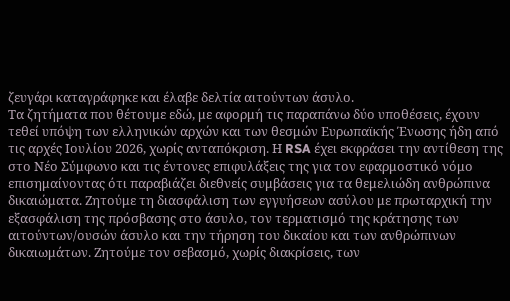ζευγάρι καταγράφηκε και έλαβε δελτία αιτούντων άσυλο.
Τα ζητήματα που θέτουμε εδώ, με αφορμή τις παραπάνω δύο υποθέσεις, έχουν τεθεί υπόψη των ελληνικών αρχών και των θεσμών Ευρωπαϊκής Ένωσης ήδη από τις αρχές Ιουλίου 2026, χωρίς ανταπόκριση. Η RSA έχει εκφράσει την αντίθεση της στο Νέο Σύμφωνο και τις έντονες επιφυλάξεις της για τον εφαρμοστικό νόμο επισημαίνοντας ότι παραβιάζει διεθνείς συμβάσεις για τα θεμελιώδη ανθρώπινα δικαιώματα. Ζητούμε τη διασφάλιση των εγγυήσεων ασύλου με πρωταρχική την εξασφάλιση της πρόσβασης στο άσυλο, τον τερματισμό της κράτησης των αιτούντων/ουσών άσυλο και την τήρηση του δικαίου και των ανθρώπινων δικαιωμάτων. Ζητούμε τον σεβασμό, χωρίς διακρίσεις, των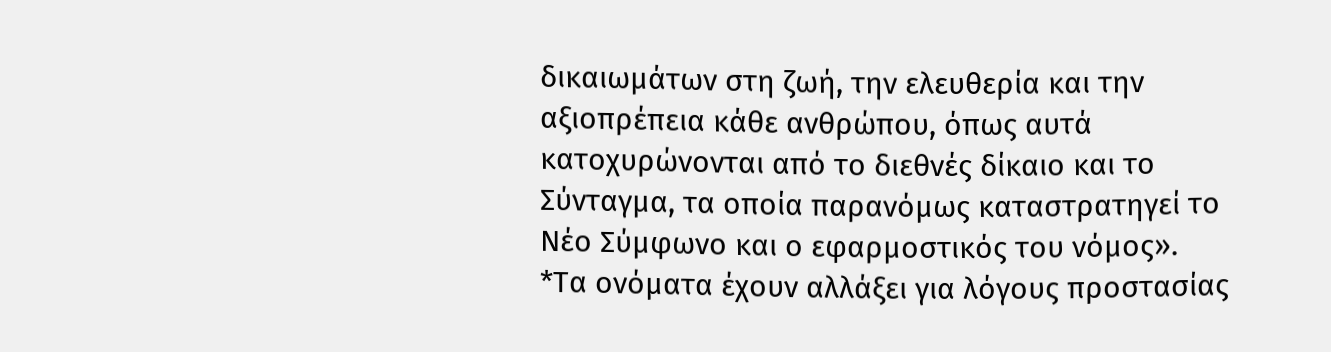δικαιωμάτων στη ζωή, την ελευθερία και την αξιοπρέπεια κάθε ανθρώπου, όπως αυτά κατοχυρώνονται από το διεθνές δίκαιο και το Σύνταγμα, τα οποία παρανόμως καταστρατηγεί το Νέο Σύμφωνο και ο εφαρμοστικός του νόμος».
*Τα ονόματα έχουν αλλάξει για λόγους προστασίας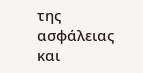της ασφάλειας και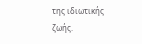της ιδιωτικής ζωής.